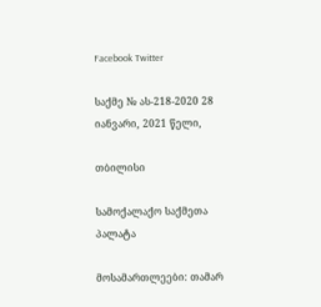Facebook Twitter

საქმე № ას-218-2020 28 იანვარი, 2021 წელი,

თბილისი

სამოქალაქო საქმეთა პალატა

მოსამართლეები: თამარ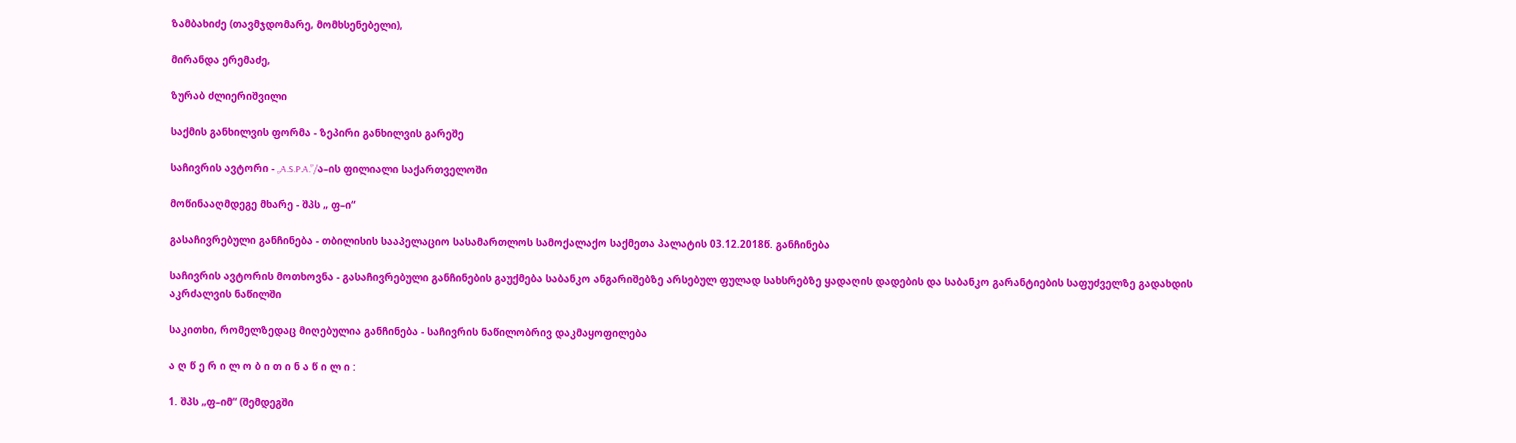ზამბახიძე (თავმჯდომარე, მომხსენებელი),

მირანდა ერემაძე,

ზურაბ ძლიერიშვილი

საქმის განხილვის ფორმა - ზეპირი განხილვის გარეშე

საჩივრის ავტორი - „A.S.P.A.”/ა–ის ფილიალი საქართველოში

მოწინააღმდეგე მხარე - შპს „ ფ–ი“

გასაჩივრებული განჩინება - თბილისის სააპელაციო სასამართლოს სამოქალაქო საქმეთა პალატის 03.12.2018წ. განჩინება

საჩივრის ავტორის მოთხოვნა - გასაჩივრებული განჩინების გაუქმება საბანკო ანგარიშებზე არსებულ ფულად სახსრებზე ყადაღის დადების და საბანკო გარანტიების საფუძველზე გადახდის აკრძალვის ნაწილში

საკითხი, რომელზედაც მიღებულია განჩინება - საჩივრის ნაწილობრივ დაკმაყოფილება

ა ღ წ ე რ ი ლ ო ბ ი თ ი ნ ა წ ი ლ ი :

1. შპს „ფ–იმ“ (შემდეგში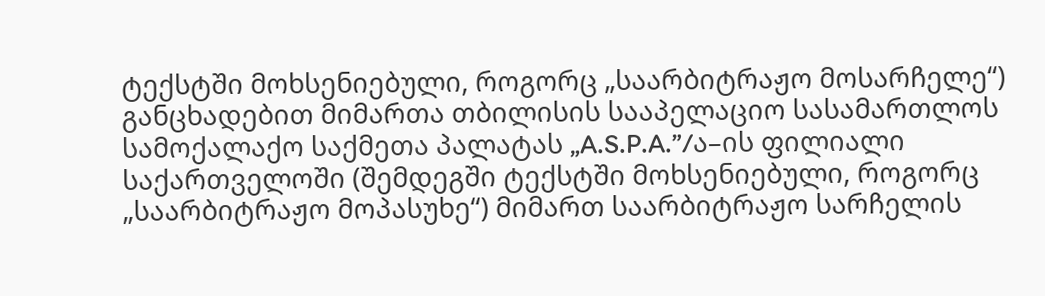ტექსტში მოხსენიებული, როგორც „საარბიტრაჟო მოსარჩელე“) განცხადებით მიმართა თბილისის სააპელაციო სასამართლოს სამოქალაქო საქმეთა პალატას „A.S.P.A.”/ა–ის ფილიალი საქართველოში (შემდეგში ტექსტში მოხსენიებული, როგორც „საარბიტრაჟო მოპასუხე“) მიმართ საარბიტრაჟო სარჩელის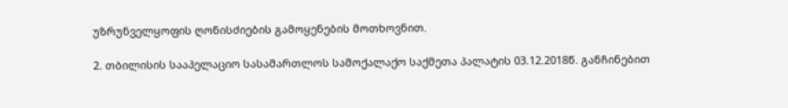უზრუნველყოფის ღონისძიების გამოყენების მოთხოვნით.

2. თბილისის სააპელაციო სასამართლოს სამოქალაქო საქმეთა პალატის 03.12.2018წ. განჩინებით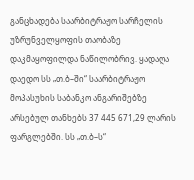განცხადება საარბიტრაჟო სარჩელის უზრუნველყოფის თაობაზე დაკმაყოფილდა ნაწილობრივ. ყადაღა დაედო სს „თ.ბ–ში“ საარბიტრაჟო მოპასუხის საბანკო ანგარიშებზე არსებულ თანხებს 37 445 671,29 ლარის ფარგლებში. სს „თ.ბ–ს“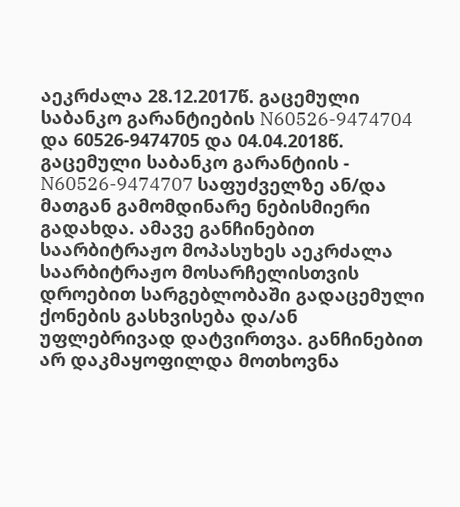აეკრძალა 28.12.2017წ. გაცემული საბანკო გარანტიების N60526-9474704 და 60526-9474705 და 04.04.2018წ. გაცემული საბანკო გარანტიის - N60526-9474707 საფუძველზე ან/და მათგან გამომდინარე ნებისმიერი გადახდა. ამავე განჩინებით საარბიტრაჟო მოპასუხეს აეკრძალა საარბიტრაჟო მოსარჩელისთვის დროებით სარგებლობაში გადაცემული ქონების გასხვისება და/ან უფლებრივად დატვირთვა. განჩინებით არ დაკმაყოფილდა მოთხოვნა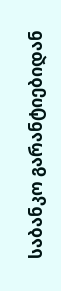საბანკო გარანტიებიდან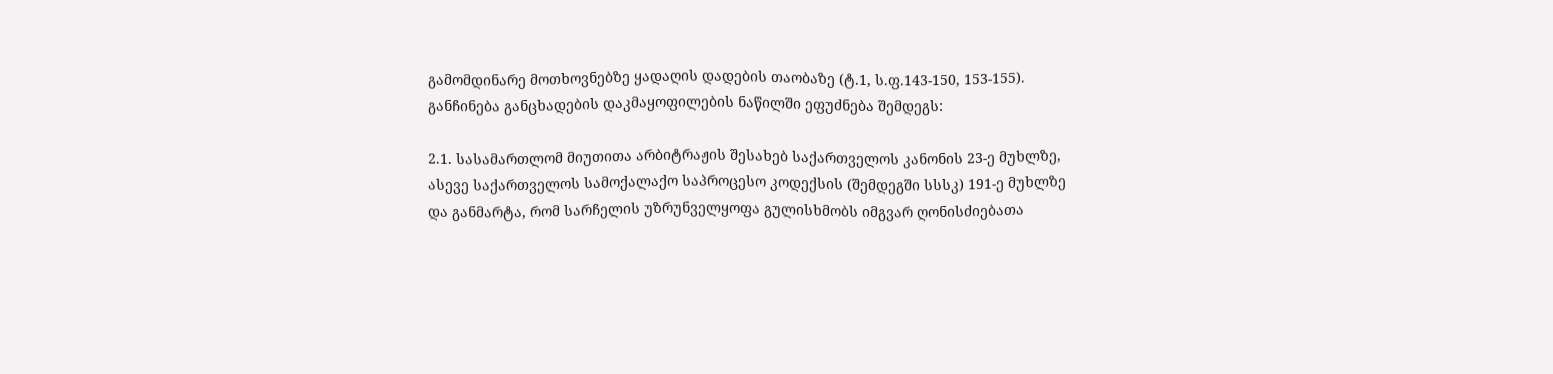გამომდინარე მოთხოვნებზე ყადაღის დადების თაობაზე (ტ.1, ს.ფ.143-150, 153-155). განჩინება განცხადების დაკმაყოფილების ნაწილში ეფუძნება შემდეგს:

2.1. სასამართლომ მიუთითა არბიტრაჟის შესახებ საქართველოს კანონის 23-ე მუხლზე, ასევე საქართველოს სამოქალაქო საპროცესო კოდექსის (შემდეგში სსსკ) 191-ე მუხლზე და განმარტა, რომ სარჩელის უზრუნველყოფა გულისხმობს იმგვარ ღონისძიებათა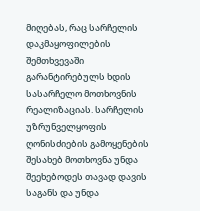მიღებას, რაც სარჩელის დაკმაყოფილების შემთხვევაში გარანტირებულს ხდის სასარჩელო მოთხოვნის რეალიზაციას. სარჩელის უზრუნველყოფის ღონისძიების გამოყენების შესახებ მოთხოვნა უნდა შეეხებოდეს თავად დავის საგანს და უნდა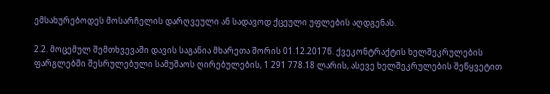ემსახურებოდეს მოსარჩელის დარღვეული ან სადავოდ ქცეული უფლების აღდგენას.

2.2. მოცემულ შემთხვევაში დავის საგანია მხარეთა შორის 01.12.2017წ. ქვეკონტრაქტის ხელშეკრულების ფარგლებში შესრულებული სამუშაოს ღირებულების, 1 291 778.18 ლარის, ასევე ხელშეკრულების შეწყვეტით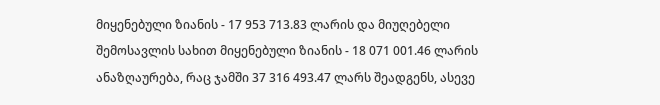მიყენებული ზიანის - 17 953 713.83 ლარის და მიუღებელი შემოსავლის სახით მიყენებული ზიანის - 18 071 001.46 ლარის ანაზღაურება, რაც ჯამში 37 316 493.47 ლარს შეადგენს, ასევე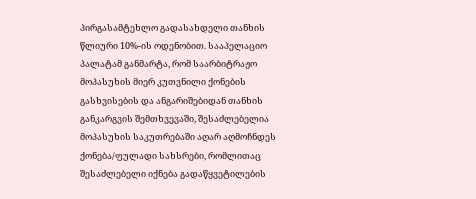პირგასამტეხლო გადასახდელი თანხის წლიური 10%-ის ოდენობით. სააპელაციო პალატამ განმარტა, რომ საარბიტრაჟო მოპასუხის მიერ კუთვნილი ქონების გასხვისების და ანგარიშებიდან თანხის განკარგვის შემთხვევაში, შესაძლებელია მოპასუხის საკუთრებაში აღარ აღმოჩნდეს ქონება/ფულადი სახსრები, რომლითაც შესაძლებელი იქნება გადაწყვეტილების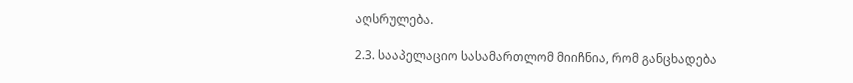აღსრულება.

2.3. სააპელაციო სასამართლომ მიიჩნია, რომ განცხადება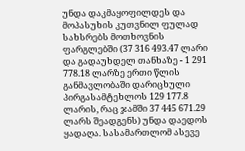უნდა დაკმაყოფილდეს და მოპასუხის კუთვნილ ფულად სახსრებს მოთხოვნის ფარგლებში (37 316 493.47 ლარი და გადაუხდელ თანხაზე - 1 291 778.18 ლარზე ერთი წლის განმავლობაში დარიცხული პირგასამტეხლოს 129 177.8 ლარის, რაც ჯამში 37 445 671.29 ლარს შეადგენს) უნდა დაედოს ყადაღა. სასამართლომ ასევე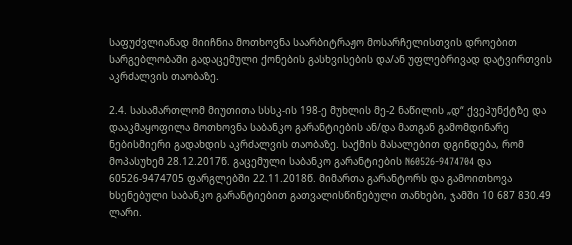საფუძვლიანად მიიჩნია მოთხოვნა საარბიტრაჟო მოსარჩელისთვის დროებით სარგებლობაში გადაცემული ქონების გასხვისების და/ან უფლებრივად დატვირთვის აკრძალვის თაობაზე.

2.4. სასამართლომ მიუთითა სსსკ-ის 198-ე მუხლის მე-2 ნაწილის „დ“ ქვეპუნქტზე და დააკმაყოფილა მოთხოვნა საბანკო გარანტიების ან/და მათგან გამომდინარე ნებისმიერი გადახდის აკრძალვის თაობაზე. საქმის მასალებით დგინდება, რომ მოპასუხემ 28.12.2017წ. გაცემული საბანკო გარანტიების N60526-9474704 და 60526-9474705 ფარგლებში 22.11.2018წ. მიმართა გარანტორს და გამოითხოვა ხსენებული საბანკო გარანტიებით გათვალისწინებული თანხები, ჯამში 10 687 830.49 ლარი.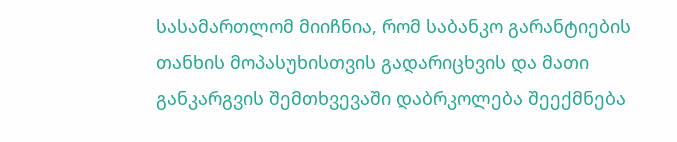სასამართლომ მიიჩნია, რომ საბანკო გარანტიების თანხის მოპასუხისთვის გადარიცხვის და მათი განკარგვის შემთხვევაში დაბრკოლება შეექმნება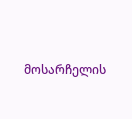მოსარჩელის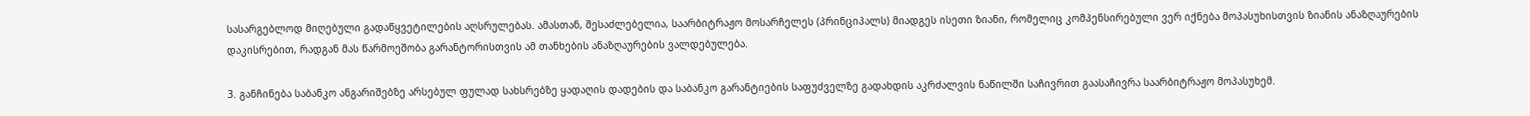სასარგებლოდ მიღებული გადაწყვეტილების აღსრულებას. ამასთან, შესაძლებელია, საარბიტრაჟო მოსარჩელეს (პრინციპალს) მიადგეს ისეთი ზიანი, რომელიც კომპენსირებული ვერ იქნება მოპასუხისთვის ზიანის ანაზღაურების დაკისრებით, რადგან მას წარმოეშობა გარანტორისთვის ამ თანხების ანაზღაურების ვალდებულება.

3. განჩინება საბანკო ანგარიშებზე არსებულ ფულად სახსრებზე ყადაღის დადების და საბანკო გარანტიების საფუძველზე გადახდის აკრძალვის ნაწილში საჩივრით გაასაჩივრა საარბიტრაჟო მოპასუხემ.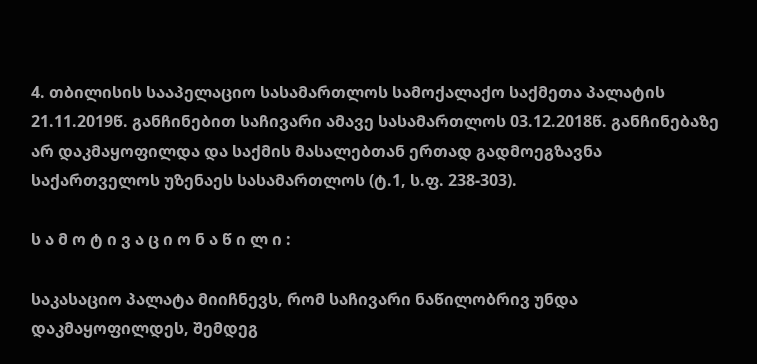4. თბილისის სააპელაციო სასამართლოს სამოქალაქო საქმეთა პალატის 21.11.2019წ. განჩინებით საჩივარი ამავე სასამართლოს 03.12.2018წ. განჩინებაზე არ დაკმაყოფილდა და საქმის მასალებთან ერთად გადმოეგზავნა საქართველოს უზენაეს სასამართლოს (ტ.1, ს.ფ. 238-303).

ს ა მ ო ტ ი ვ ა ც ი ო ნ ა წ ი ლ ი :

საკასაციო პალატა მიიჩნევს, რომ საჩივარი ნაწილობრივ უნდა დაკმაყოფილდეს, შემდეგ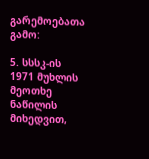გარემოებათა გამო:

5. სსსკ-ის 1971 მუხლის მეოთხე ნაწილის მიხედვით,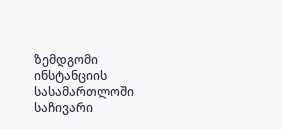ზემდგომი ინსტანციის სასამართლოში საჩივარი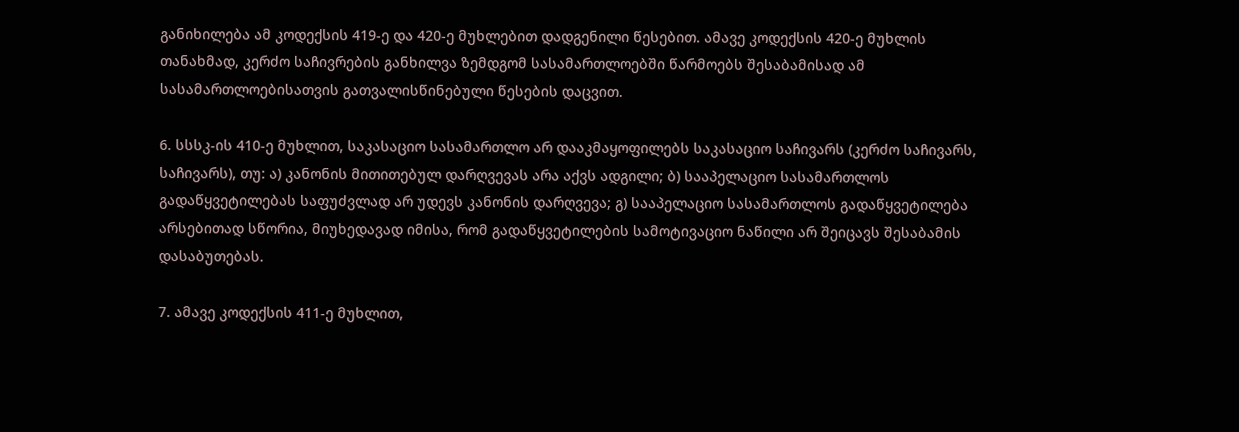განიხილება ამ კოდექსის 419-ე და 420-ე მუხლებით დადგენილი წესებით. ამავე კოდექსის 420-ე მუხლის თანახმად, კერძო საჩივრების განხილვა ზემდგომ სასამართლოებში წარმოებს შესაბამისად ამ სასამართლოებისათვის გათვალისწინებული წესების დაცვით.

6. სსსკ-ის 410-ე მუხლით, საკასაციო სასამართლო არ დააკმაყოფილებს საკასაციო საჩივარს (კერძო საჩივარს, საჩივარს), თუ: ა) კანონის მითითებულ დარღვევას არა აქვს ადგილი; ბ) სააპელაციო სასამართლოს გადაწყვეტილებას საფუძვლად არ უდევს კანონის დარღვევა; გ) სააპელაციო სასამართლოს გადაწყვეტილება არსებითად სწორია, მიუხედავად იმისა, რომ გადაწყვეტილების სამოტივაციო ნაწილი არ შეიცავს შესაბამის დასაბუთებას.

7. ამავე კოდექსის 411-ე მუხლით,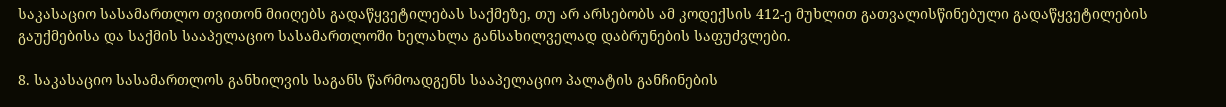საკასაციო სასამართლო თვითონ მიიღებს გადაწყვეტილებას საქმეზე, თუ არ არსებობს ამ კოდექსის 412-ე მუხლით გათვალისწინებული გადაწყვეტილების გაუქმებისა და საქმის სააპელაციო სასამართლოში ხელახლა განსახილველად დაბრუნების საფუძვლები.

8. საკასაციო სასამართლოს განხილვის საგანს წარმოადგენს სააპელაციო პალატის განჩინების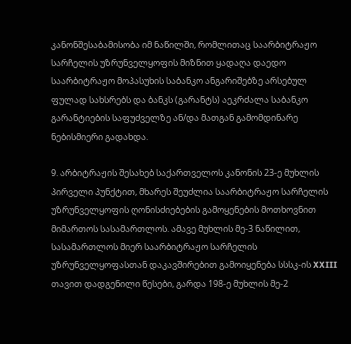კანონშესაბამისობა იმ ნაწილში, რომლითაც საარბიტრაჟო სარჩელის უზრუნველყოფის მიზნით ყადაღა დაედო საარბიტრაჟო მოპასუხის საბანკო ანგარიშებზე არსებულ ფულად სახსრებს და ბანკს (გარანტს) აეკრძალა საბანკო გარანტიების საფუძველზე ან/და მათგან გამომდინარე ნებისმიერი გადახდა.

9. არბიტრაჟის შესახებ საქართველოს კანონის 23-ე მუხლის პირველი პუნქტით, მხარეს შეუძლია საარბიტრაჟო სარჩელის უზრუნველყოფის ღონისძიებების გამოყენების მოთხოვნით მიმართოს სასამართლოს. ამავე მუხლის მე-3 ნაწილით, სასამართლოს მიერ საარბიტრაჟო სარჩელის უზრუნველყოფასთან დაკავშირებით გამოიყენება სსსკ-ის XXIII თავით დადგენილი წესები, გარდა 198-ე მუხლის მე-2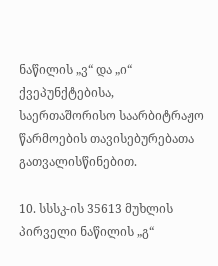ნაწილის „ვ“ და „ი“ ქვეპუნქტებისა, საერთაშორისო საარბიტრაჟო წარმოების თავისებურებათა გათვალისწინებით.

10. სსსკ-ის 35613 მუხლის პირველი ნაწილის „გ“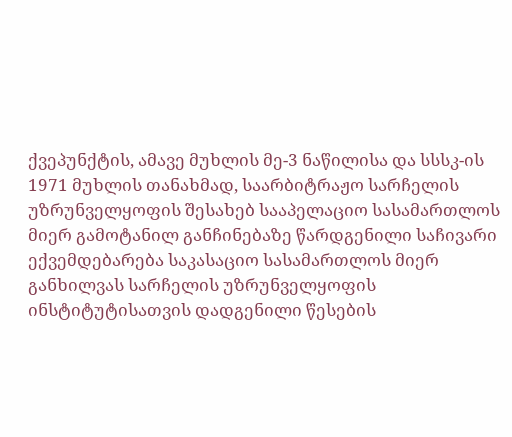ქვეპუნქტის, ამავე მუხლის მე-3 ნაწილისა და სსსკ-ის 1971 მუხლის თანახმად, საარბიტრაჟო სარჩელის უზრუნველყოფის შესახებ სააპელაციო სასამართლოს მიერ გამოტანილ განჩინებაზე წარდგენილი საჩივარი ექვემდებარება საკასაციო სასამართლოს მიერ განხილვას სარჩელის უზრუნველყოფის ინსტიტუტისათვის დადგენილი წესების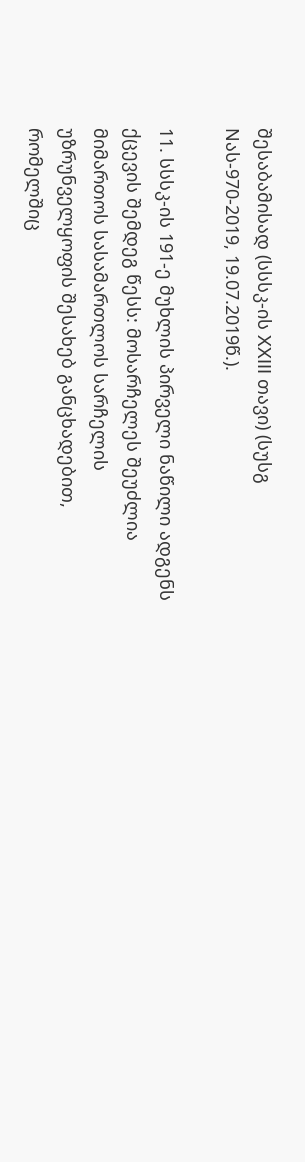შესაბამისად (სსსკ-ის XXIII თავი) (სუსგ Nას-970-2019, 19.07.2019წ.).

11. სსსკ-ის 191-ე მუხლის პირველი ნაწილი ადგენს ქცევის შემდეგ წესს: მოსარჩელეს შეუძლია მიმართოს სასამართლოს სარჩელის უზრუნველყოფის შესახებ განცხადებით, რომელშიც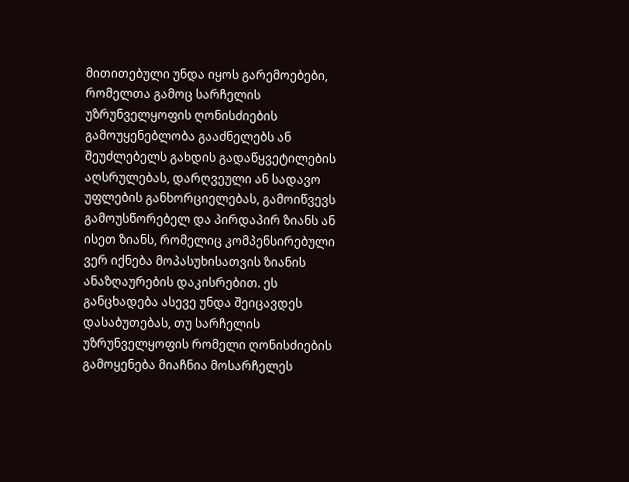მითითებული უნდა იყოს გარემოებები, რომელთა გამოც სარჩელის უზრუნველყოფის ღონისძიების გამოუყენებლობა გააძნელებს ან შეუძლებელს გახდის გადაწყვეტილების აღსრულებას, დარღვეული ან სადავო უფლების განხორციელებას, გამოიწვევს გამოუსწორებელ და პირდაპირ ზიანს ან ისეთ ზიანს, რომელიც კომპენსირებული ვერ იქნება მოპასუხისათვის ზიანის ანაზღაურების დაკისრებით. ეს განცხადება ასევე უნდა შეიცავდეს დასაბუთებას, თუ სარჩელის უზრუნველყოფის რომელი ღონისძიების გამოყენება მიაჩნია მოსარჩელეს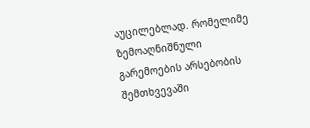აუცილებლად. რომელიმე ზემოაღნიშნული გარემოების არსებობის შემთხვევაში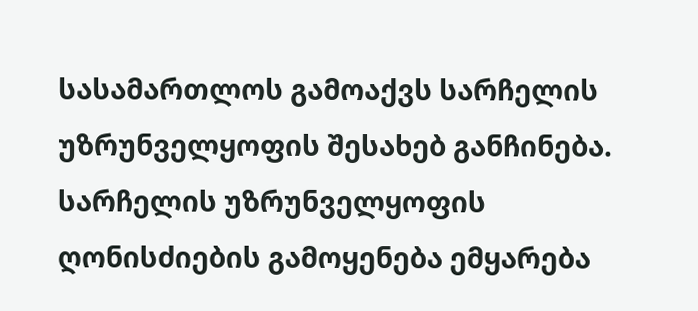სასამართლოს გამოაქვს სარჩელის უზრუნველყოფის შესახებ განჩინება. სარჩელის უზრუნველყოფის ღონისძიების გამოყენება ემყარება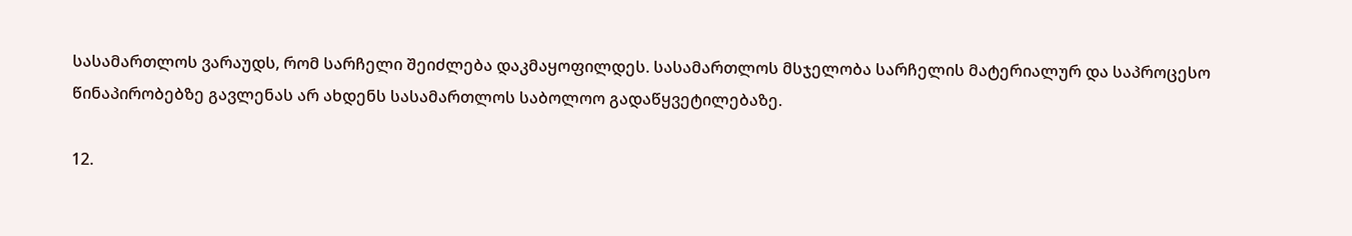სასამართლოს ვარაუდს, რომ სარჩელი შეიძლება დაკმაყოფილდეს. სასამართლოს მსჯელობა სარჩელის მატერიალურ და საპროცესო წინაპირობებზე გავლენას არ ახდენს სასამართლოს საბოლოო გადაწყვეტილებაზე.

12.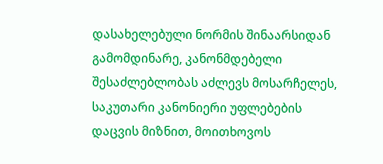დასახელებული ნორმის შინაარსიდან გამომდინარე, კანონმდებელი შესაძლებლობას აძლევს მოსარჩელეს, საკუთარი კანონიერი უფლებების დაცვის მიზნით, მოითხოვოს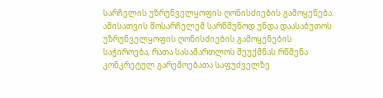სარჩელის უზრუნველყოფის ღონისძიების გამოყენება. ამისათვის მოსარჩელემ სარწმუნოდ უნდა დაასაბუთოს უზრუნველყოფის ღონისძიების გამოყენების საჭიროება, რათა სასამართლოს შეუქმნას რწმენა კონკრეტულ გარემოებათა საფუძველზე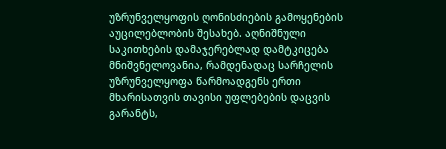უზრუნველყოფის ღონისძიების გამოყენების აუცილებლობის შესახებ. აღნიშნული საკითხების დამაჯერებლად დამტკიცება მნიშვნელოვანია, რამდენადაც სარჩელის უზრუნველყოფა წარმოადგენს ერთი მხარისათვის თავისი უფლებების დაცვის გარანტს,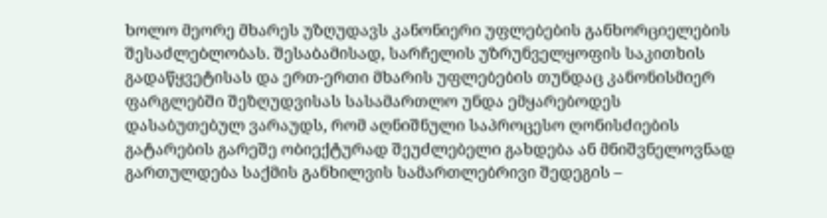ხოლო მეორე მხარეს უზღუდავს კანონიერი უფლებების განხორციელების შესაძლებლობას. შესაბამისად, სარჩელის უზრუნველყოფის საკითხის გადაწყვეტისას და ერთ-ერთი მხარის უფლებების თუნდაც კანონისმიერ ფარგლებში შეზღუდვისას სასამართლო უნდა ემყარებოდეს დასაბუთებულ ვარაუდს, რომ აღნიშნული საპროცესო ღონისძიების გატარების გარეშე ობიექტურად შეუძლებელი გახდება ან მნიშვნელოვნად გართულდება საქმის განხილვის სამართლებრივი შედეგის –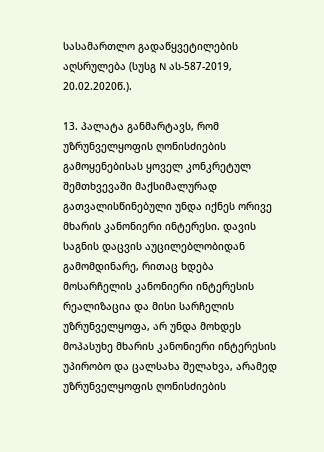სასამართლო გადაწყვეტილების აღსრულება (სუსგ N ას-587-2019, 20.02.2020წ.).

13. პალატა განმარტავს, რომ უზრუნველყოფის ღონისძიების გამოყენებისას ყოველ კონკრეტულ შემთხვევაში მაქსიმალურად გათვალისწინებული უნდა იქნეს ორივე მხარის კანონიერი ინტერესი. დავის საგნის დაცვის აუცილებლობიდან გამომდინარე, რითაც ხდება მოსარჩელის კანონიერი ინტერესის რეალიზაცია და მისი სარჩელის უზრუნველყოფა, არ უნდა მოხდეს მოპასუხე მხარის კანონიერი ინტერესის უპირობო და ცალსახა შელახვა, არამედ უზრუნველყოფის ღონისძიების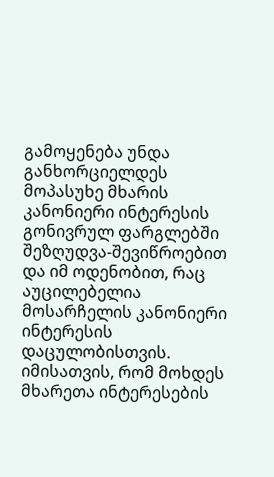გამოყენება უნდა განხორციელდეს მოპასუხე მხარის კანონიერი ინტერესის გონივრულ ფარგლებში შეზღუდვა-შევიწროებით და იმ ოდენობით, რაც აუცილებელია მოსარჩელის კანონიერი ინტერესის დაცულობისთვის. იმისათვის, რომ მოხდეს მხარეთა ინტერესების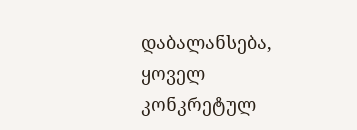დაბალანსება, ყოველ კონკრეტულ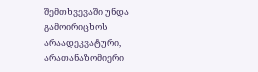შემთხვევაში უნდა გამოირიცხოს არაადეკვატური, არათანაზომიერი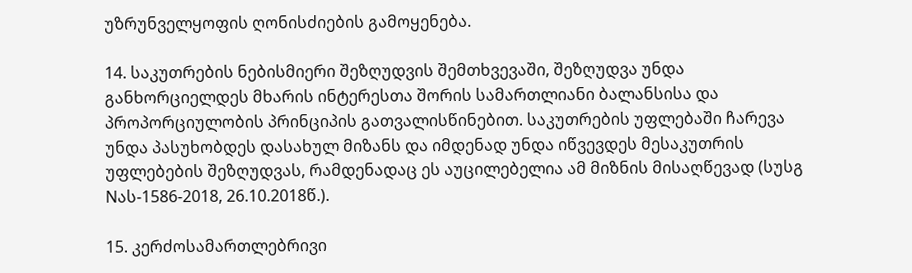უზრუნველყოფის ღონისძიების გამოყენება.

14. საკუთრების ნებისმიერი შეზღუდვის შემთხვევაში, შეზღუდვა უნდა განხორციელდეს მხარის ინტერესთა შორის სამართლიანი ბალანსისა და პროპორციულობის პრინციპის გათვალისწინებით. საკუთრების უფლებაში ჩარევა უნდა პასუხობდეს დასახულ მიზანს და იმდენად უნდა იწვევდეს მესაკუთრის უფლებების შეზღუდვას, რამდენადაც ეს აუცილებელია ამ მიზნის მისაღწევად (სუსგ Nას-1586-2018, 26.10.2018წ.).

15. კერძოსამართლებრივი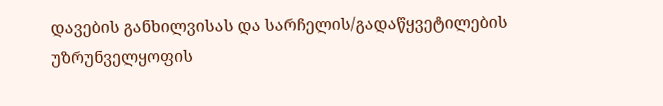დავების განხილვისას და სარჩელის/გადაწყვეტილების უზრუნველყოფის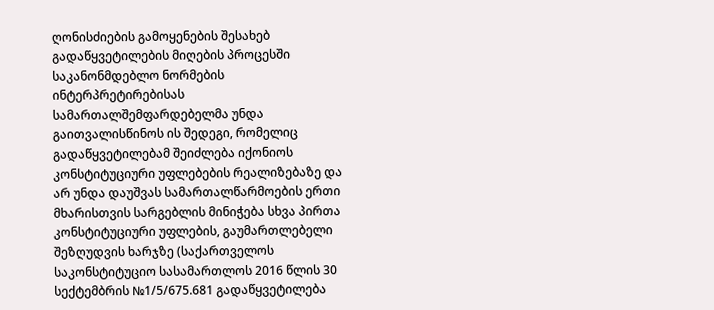ღონისძიების გამოყენების შესახებ გადაწყვეტილების მიღების პროცესში საკანონმდებლო ნორმების ინტერპრეტირებისას სამართალშემფარდებელმა უნდა გაითვალისწინოს ის შედეგი, რომელიც გადაწყვეტილებამ შეიძლება იქონიოს კონსტიტუციური უფლებების რეალიზებაზე და არ უნდა დაუშვას სამართალწარმოების ერთი მხარისთვის სარგებლის მინიჭება სხვა პირთა კონსტიტუციური უფლების, გაუმართლებელი შეზღუდვის ხარჯზე (საქართველოს საკონსტიტუციო სასამართლოს 2016 წლის 30 სექტემბრის №1/5/675.681 გადაწყვეტილება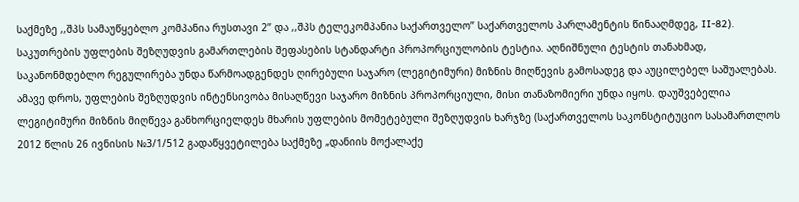საქმეზე ,,შპს სამაუწყებლო კომპანია რუსთავი 2’’ და ,,შპს ტელეკომპანია საქართველო’’ საქართველოს პარლამენტის წინააღმდეგ, II-82). საკუთრების უფლების შეზღუდვის გამართლების შეფასების სტანდარტი პროპორციულობის ტესტია. აღნიშნული ტესტის თანახმად, საკანონმდებლო რეგულირება უნდა წარმოადგენდეს ღირებული საჯარო (ლეგიტიმური) მიზნის მიღწევის გამოსადეგ და აუცილებელ საშუალებას. ამავე დროს, უფლების შეზღუდვის ინტენსივობა მისაღწევი საჯარო მიზნის პროპორციული, მისი თანაზომიერი უნდა იყოს. დაუშვებელია ლეგიტიმური მიზნის მიღწევა განხორციელდეს მხარის უფლების მომეტებული შეზღუდვის ხარჯზე (საქართველოს საკონსტიტუციო სასამართლოს 2012 წლის 26 ივნისის №3/1/512 გადაწყვეტილება საქმეზე „დანიის მოქალაქე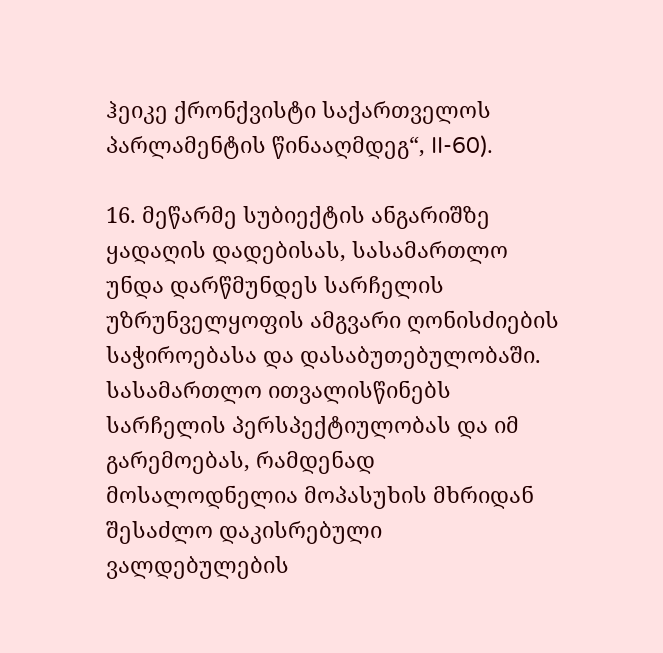ჰეიკე ქრონქვისტი საქართველოს პარლამენტის წინააღმდეგ“, II-60).

16. მეწარმე სუბიექტის ანგარიშზე ყადაღის დადებისას, სასამართლო უნდა დარწმუნდეს სარჩელის უზრუნველყოფის ამგვარი ღონისძიების საჭიროებასა და დასაბუთებულობაში. სასამართლო ითვალისწინებს სარჩელის პერსპექტიულობას და იმ გარემოებას, რამდენად მოსალოდნელია მოპასუხის მხრიდან შესაძლო დაკისრებული ვალდებულების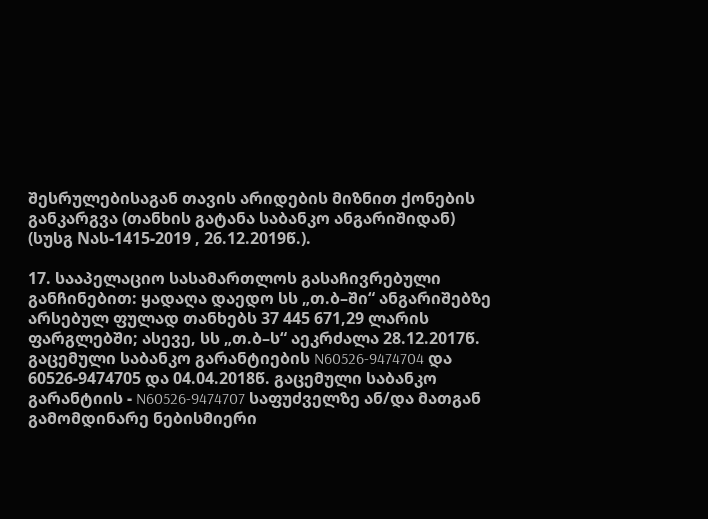შესრულებისაგან თავის არიდების მიზნით ქონების განკარგვა (თანხის გატანა საბანკო ანგარიშიდან) (სუსგ Nას-1415-2019 , 26.12.2019წ.).

17. სააპელაციო სასამართლოს გასაჩივრებული განჩინებით: ყადაღა დაედო სს „თ.ბ–ში“ ანგარიშებზე არსებულ ფულად თანხებს 37 445 671,29 ლარის ფარგლებში; ასევე, სს „თ.ბ–ს“ აეკრძალა 28.12.2017წ. გაცემული საბანკო გარანტიების N60526-9474704 და 60526-9474705 და 04.04.2018წ. გაცემული საბანკო გარანტიის - N60526-9474707 საფუძველზე ან/და მათგან გამომდინარე ნებისმიერი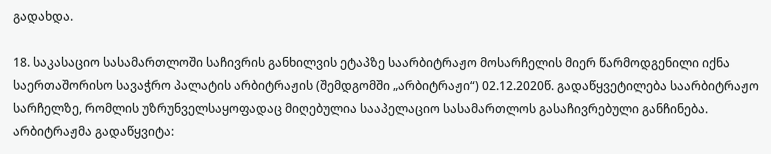გადახდა.

18. საკასაციო სასამართლოში საჩივრის განხილვის ეტაპზე საარბიტრაჟო მოსარჩელის მიერ წარმოდგენილი იქნა საერთაშორისო სავაჭრო პალატის არბიტრაჟის (შემდგომში „არბიტრაჟი“) 02.12.2020წ. გადაწყვეტილება საარბიტრაჟო სარჩელზე, რომლის უზრუნველსაყოფადაც მიღებულია სააპელაციო სასამართლოს გასაჩივრებული განჩინება. არბიტრაჟმა გადაწყვიტა: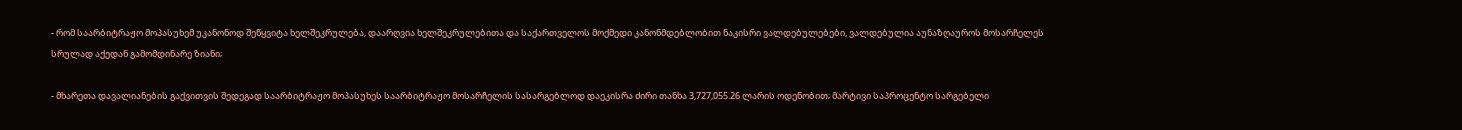- რომ საარბიტრაჟო მოპასუხემ უკანონოდ შეწყვიტა ხელშეკრულება, დაარღვია ხელშეკრულებითა და საქართველოს მოქმედი კანონმდებლობით ნაკისრი ვალდებულებები, ვალდებულია აუნაზღაუროს მოსარჩელეს სრულად აქედან გამომდინარე ზიანი;

- მხარეთა დავალიანების გაქვითვის შედეგად საარბიტრაჟო მოპასუხეს საარბიტრაჟო მოსარჩელის სასარგებლოდ დაეკისრა ძირი თანხა 3,727,055.26 ლარის ოდენობით; მარტივი საპროცენტო სარგებელი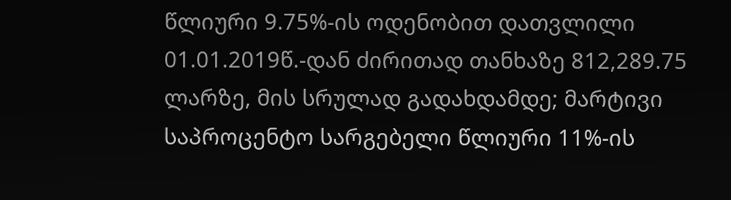წლიური 9.75%-ის ოდენობით დათვლილი 01.01.2019წ.-დან ძირითად თანხაზე 812,289.75 ლარზე, მის სრულად გადახდამდე; მარტივი საპროცენტო სარგებელი წლიური 11%-ის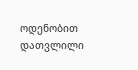ოდენობით დათვლილი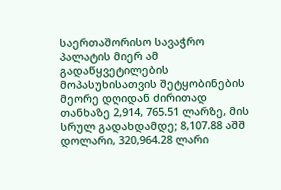საერთაშორისო სავაჭრო პალატის მიერ ამ გადაწყვეტილების მოპასუხისათვის შეტყობინების მეორე დღიდან ძირითად თანხაზე 2,914, 765.51 ლარზე, მის სრულ გადახდამდე; 8,107.88 აშშ დოლარი, 320,964.28 ლარი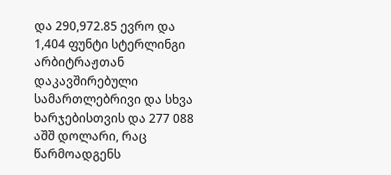და 290,972.85 ევრო და 1,404 ფუნტი სტერლინგი არბიტრაჟთან დაკავშირებული სამართლებრივი და სხვა ხარჯებისთვის და 277 088 აშშ დოლარი, რაც წარმოადგენს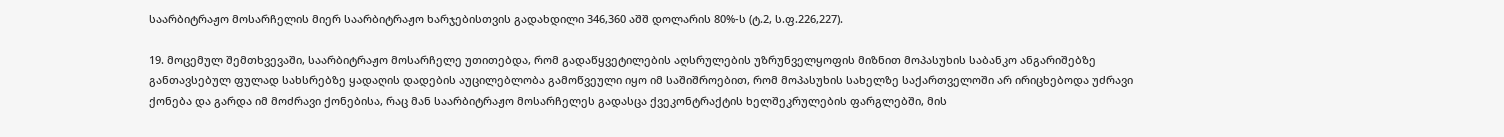საარბიტრაჟო მოსარჩელის მიერ საარბიტრაჟო ხარჯებისთვის გადახდილი 346,360 აშშ დოლარის 80%-ს (ტ.2, ს.ფ.226,227).

19. მოცემულ შემთხვევაში, საარბიტრაჟო მოსარჩელე უთითებდა, რომ გადაწყვეტილების აღსრულების უზრუნველყოფის მიზნით მოპასუხის საბანკო ანგარიშებზე განთავსებულ ფულად სახსრებზე ყადაღის დადების აუცილებლობა გამოწვეული იყო იმ საშიშროებით, რომ მოპასუხის სახელზე საქართველოში არ ირიცხებოდა უძრავი ქონება და გარდა იმ მოძრავი ქონებისა, რაც მან საარბიტრაჟო მოსარჩელეს გადასცა ქვეკონტრაქტის ხელშეკრულების ფარგლებში, მის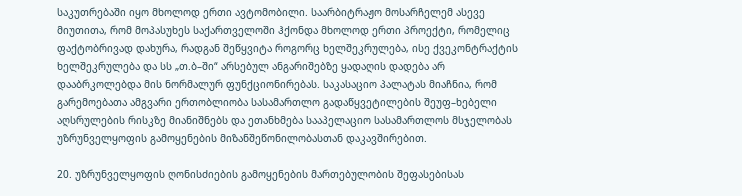საკუთრებაში იყო მხოლოდ ერთი ავტომობილი. საარბიტრაჟო მოსარჩელემ ასევე მიუთითა, რომ მოპასუხეს საქართველოში ჰქონდა მხოლოდ ერთი პროექტი, რომელიც ფაქტობრივად დახურა, რადგან შეწყვიტა როგორც ხელშეკრულება, ისე ქვეკონტრაქტის ხელშეკრულება და სს „თ.ბ–ში“ არსებულ ანგარიშებზე ყადაღის დადება არ დააბრკოლებდა მის ნორმალურ ფუნქციონირებას. საკასაციო პალატას მიაჩნია, რომ გარემოებათა ამგვარი ერთობლიობა სასამართლო გადაწყვეტილების შეუფ–ხებელი აღსრულების რისკზე მიანიშნებს და ეთანხმება სააპელაციო სასამართლოს მსჯელობას უზრუნველყოფის გამოყენების მიზანშეწონილობასთან დაკავშირებით.

20. უზრუნველყოფის ღონისძიების გამოყენების მართებულობის შეფასებისას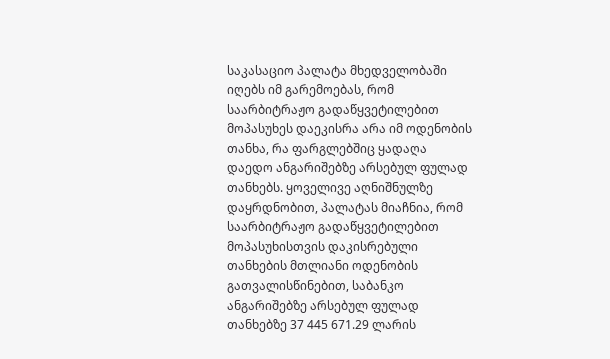საკასაციო პალატა მხედველობაში იღებს იმ გარემოებას, რომ საარბიტრაჟო გადაწყვეტილებით მოპასუხეს დაეკისრა არა იმ ოდენობის თანხა, რა ფარგლებშიც ყადაღა დაედო ანგარიშებზე არსებულ ფულად თანხებს. ყოველივე აღნიშნულზე დაყრდნობით, პალატას მიაჩნია, რომ საარბიტრაჟო გადაწყვეტილებით მოპასუხისთვის დაკისრებული თანხების მთლიანი ოდენობის გათვალისწინებით, საბანკო ანგარიშებზე არსებულ ფულად თანხებზე 37 445 671.29 ლარის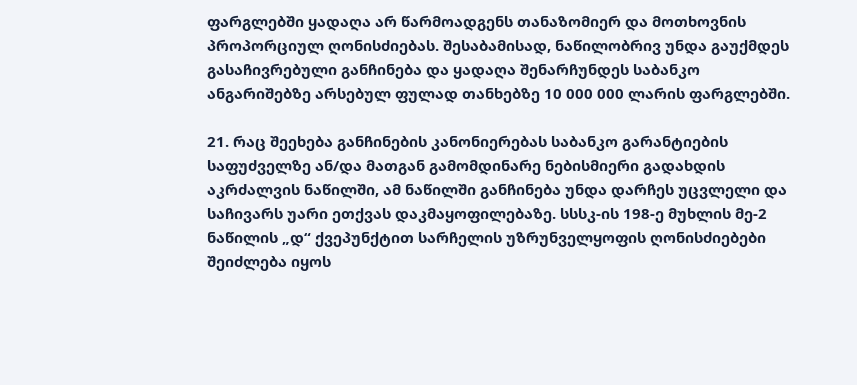ფარგლებში ყადაღა არ წარმოადგენს თანაზომიერ და მოთხოვნის პროპორციულ ღონისძიებას. შესაბამისად, ნაწილობრივ უნდა გაუქმდეს გასაჩივრებული განჩინება და ყადაღა შენარჩუნდეს საბანკო ანგარიშებზე არსებულ ფულად თანხებზე 10 000 000 ლარის ფარგლებში.

21. რაც შეეხება განჩინების კანონიერებას საბანკო გარანტიების საფუძველზე ან/და მათგან გამომდინარე ნებისმიერი გადახდის აკრძალვის ნაწილში, ამ ნაწილში განჩინება უნდა დარჩეს უცვლელი და საჩივარს უარი ეთქვას დაკმაყოფილებაზე. სსსკ-ის 198-ე მუხლის მე-2 ნაწილის „დ“ ქვეპუნქტით სარჩელის უზრუნველყოფის ღონისძიებები შეიძლება იყოს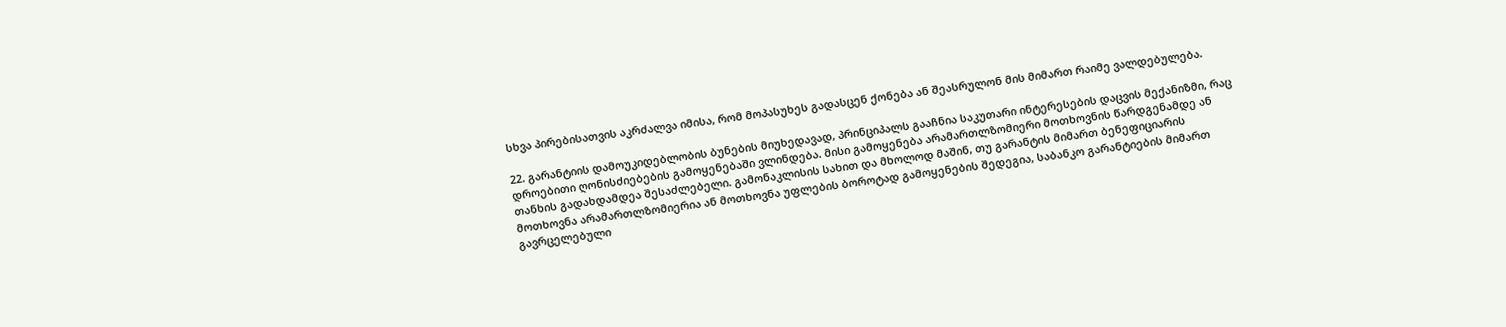სხვა პირებისათვის აკრძალვა იმისა, რომ მოპასუხეს გადასცენ ქონება ან შეასრულონ მის მიმართ რაიმე ვალდებულება.

22. გარანტიის დამოუკიდებლობის ბუნების მიუხედავად, პრინციპალს გააჩნია საკუთარი ინტერესების დაცვის მექანიზმი, რაც დროებითი ღონისძიებების გამოყენებაში ვლინდება. მისი გამოყენება არამართლზომიერი მოთხოვნის წარდგენამდე ან თანხის გადახდამდეა შესაძლებელი. გამონაკლისის სახით და მხოლოდ მაშინ, თუ გარანტის მიმართ ბენეფიციარის მოთხოვნა არამართლზომიერია ან მოთხოვნა უფლების ბოროტად გამოყენების შედეგია, საბანკო გარანტიების მიმართ გავრცელებული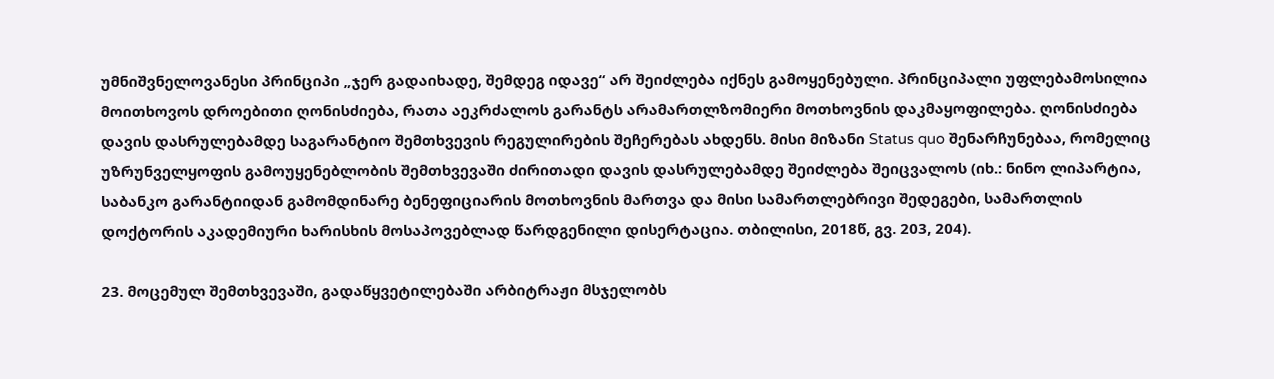უმნიშვნელოვანესი პრინციპი „ჯერ გადაიხადე, შემდეგ იდავე“ არ შეიძლება იქნეს გამოყენებული. პრინციპალი უფლებამოსილია მოითხოვოს დროებითი ღონისძიება, რათა აეკრძალოს გარანტს არამართლზომიერი მოთხოვნის დაკმაყოფილება. ღონისძიება დავის დასრულებამდე საგარანტიო შემთხვევის რეგულირების შეჩერებას ახდენს. მისი მიზანი Status quo შენარჩუნებაა, რომელიც უზრუნველყოფის გამოუყენებლობის შემთხვევაში ძირითადი დავის დასრულებამდე შეიძლება შეიცვალოს (იხ.: ნინო ლიპარტია, საბანკო გარანტიიდან გამომდინარე ბენეფიციარის მოთხოვნის მართვა და მისი სამართლებრივი შედეგები, სამართლის დოქტორის აკადემიური ხარისხის მოსაპოვებლად წარდგენილი დისერტაცია. თბილისი, 2018წ, გვ. 203, 204).

23. მოცემულ შემთხვევაში, გადაწყვეტილებაში არბიტრაჟი მსჯელობს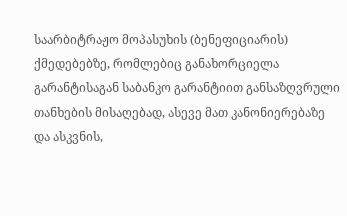საარბიტრაჟო მოპასუხის (ბენეფიციარის) ქმედებებზე, რომლებიც განახორციელა გარანტისაგან საბანკო გარანტიით განსაზღვრული თანხების მისაღებად, ასევე მათ კანონიერებაზე და ასკვნის,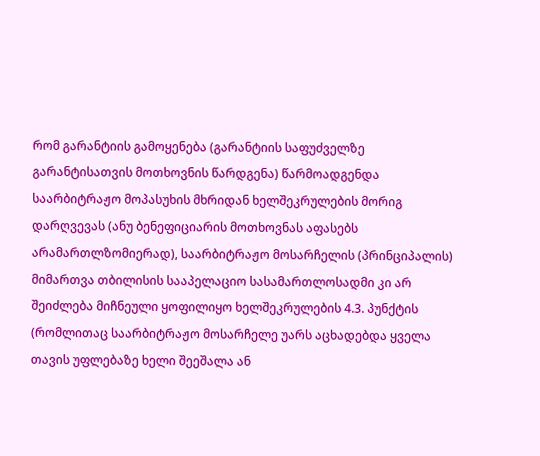რომ გარანტიის გამოყენება (გარანტიის საფუძველზე გარანტისათვის მოთხოვნის წარდგენა) წარმოადგენდა საარბიტრაჟო მოპასუხის მხრიდან ხელშეკრულების მორიგ დარღვევას (ანუ ბენეფიციარის მოთხოვნას აფასებს არამართლზომიერად), საარბიტრაჟო მოსარჩელის (პრინციპალის) მიმართვა თბილისის სააპელაციო სასამართლოსადმი კი არ შეიძლება მიჩნეული ყოფილიყო ხელშეკრულების 4.3. პუნქტის (რომლითაც საარბიტრაჟო მოსარჩელე უარს აცხადებდა ყველა თავის უფლებაზე ხელი შეეშალა ან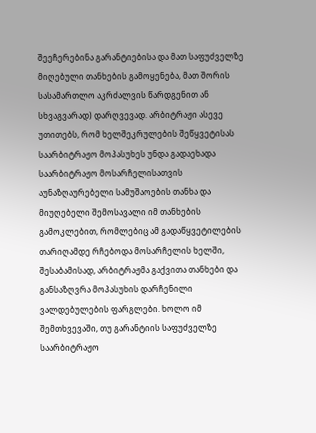შეეჩერებინა გარანტიებისა და მათ საფუძველზე მიღებული თანხების გამოყენება, მათ შორის სასამართლო აკრძალვის წარდგენით ან სხვაგვარად) დარღვევად. არბიტრაჟი ასევე უთითებს, რომ ხელშეკრულების შეწყვეტისას საარბიტრაჟო მოპასუხეს უნდა გადაეხადა საარბიტრაჟო მოსარჩელისათვის აუნაზღაურებელი სამუშაოების თანხა და მიუღებელი შემოსავალი იმ თანხების გამოკლებით, რომლებიც ამ გადაწყვეტილების თარიღამდე რჩებოდა მოსარჩელის ხელში, შესაბამისად, არბიტრაჟმა გაქვითა თანხები და განსაზღვრა მოპასუხის დარჩენილი ვალდებულების ფარგლები. ხოლო იმ შემთხვევაში, თუ გარანტიის საფუძველზე საარბიტრაჟო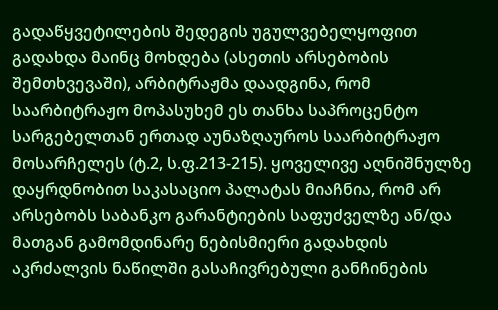გადაწყვეტილების შედეგის უგულვებელყოფით გადახდა მაინც მოხდება (ასეთის არსებობის შემთხვევაში), არბიტრაჟმა დაადგინა, რომ საარბიტრაჟო მოპასუხემ ეს თანხა საპროცენტო სარგებელთან ერთად აუნაზღაუროს საარბიტრაჟო მოსარჩელეს (ტ.2, ს.ფ.213-215). ყოველივე აღნიშნულზე დაყრდნობით საკასაციო პალატას მიაჩნია, რომ არ არსებობს საბანკო გარანტიების საფუძველზე ან/და მათგან გამომდინარე ნებისმიერი გადახდის აკრძალვის ნაწილში გასაჩივრებული განჩინების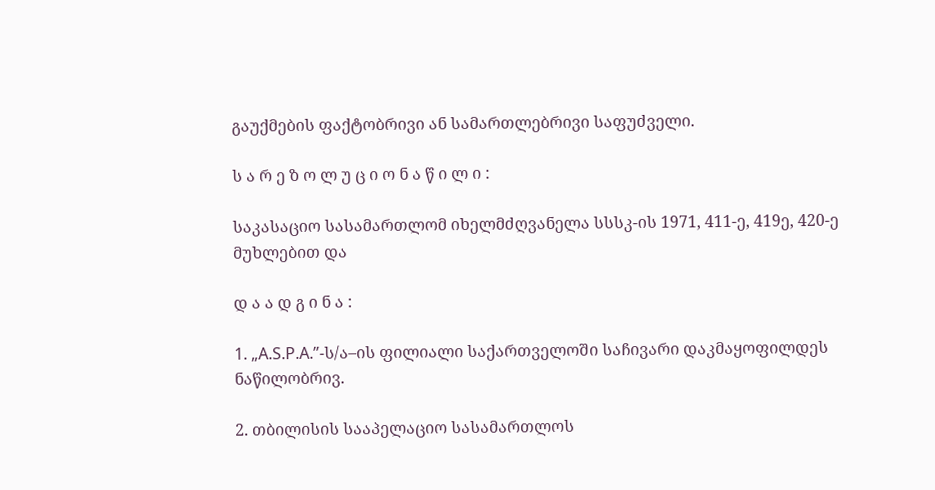გაუქმების ფაქტობრივი ან სამართლებრივი საფუძველი.

ს ა რ ე ზ ო ლ უ ც ი ო ნ ა წ ი ლ ი :

საკასაციო სასამართლომ იხელმძღვანელა სსსკ-ის 1971, 411-ე, 419ე, 420-ე მუხლებით და

დ ა ა დ გ ი ნ ა :

1. „A.S.P.A.”-ს/ა–ის ფილიალი საქართველოში საჩივარი დაკმაყოფილდეს ნაწილობრივ.

2. თბილისის სააპელაციო სასამართლოს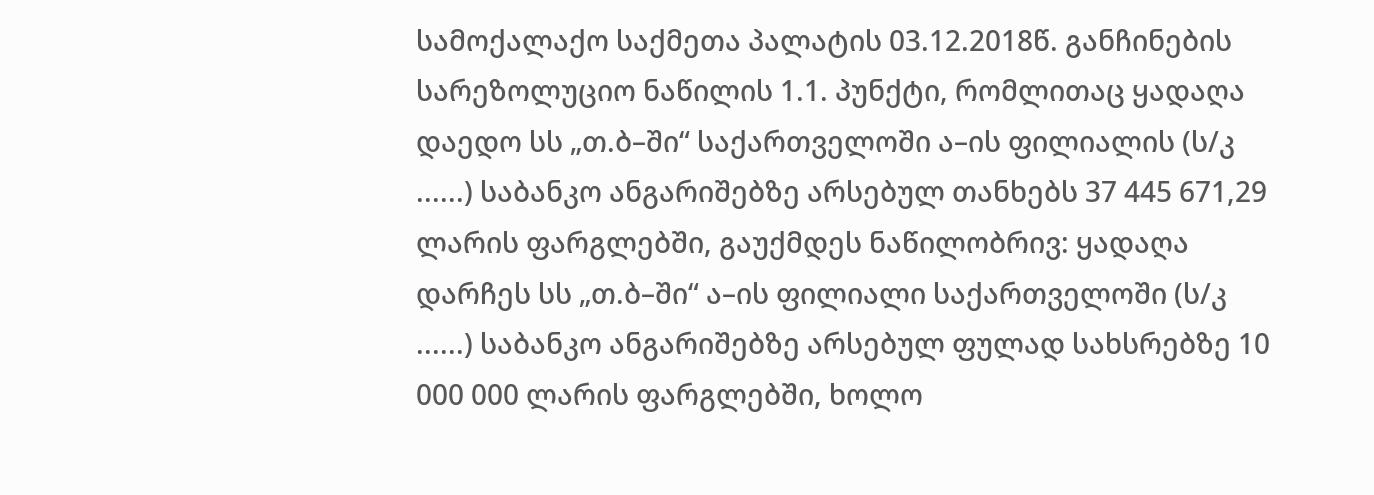სამოქალაქო საქმეთა პალატის 03.12.2018წ. განჩინების სარეზოლუციო ნაწილის 1.1. პუნქტი, რომლითაც ყადაღა დაედო სს „თ.ბ–ში“ საქართველოში ა–ის ფილიალის (ს/კ ......) საბანკო ანგარიშებზე არსებულ თანხებს 37 445 671,29 ლარის ფარგლებში, გაუქმდეს ნაწილობრივ: ყადაღა დარჩეს სს „თ.ბ–ში“ ა–ის ფილიალი საქართველოში (ს/კ ......) საბანკო ანგარიშებზე არსებულ ფულად სახსრებზე 10 000 000 ლარის ფარგლებში, ხოლო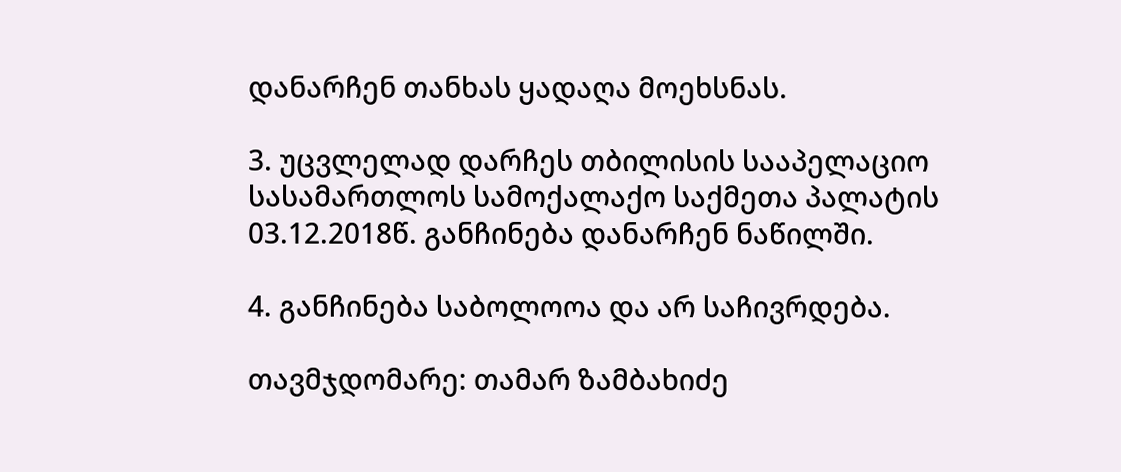დანარჩენ თანხას ყადაღა მოეხსნას.

3. უცვლელად დარჩეს თბილისის სააპელაციო სასამართლოს სამოქალაქო საქმეთა პალატის 03.12.2018წ. განჩინება დანარჩენ ნაწილში.

4. განჩინება საბოლოოა და არ საჩივრდება.

თავმჯდომარე: თამარ ზამბახიძე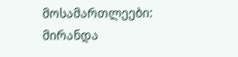მოსამართლეები: მირანდა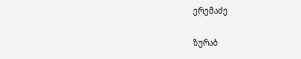ერემაძე

ზურაბ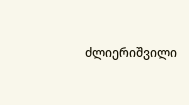ძლიერიშვილი